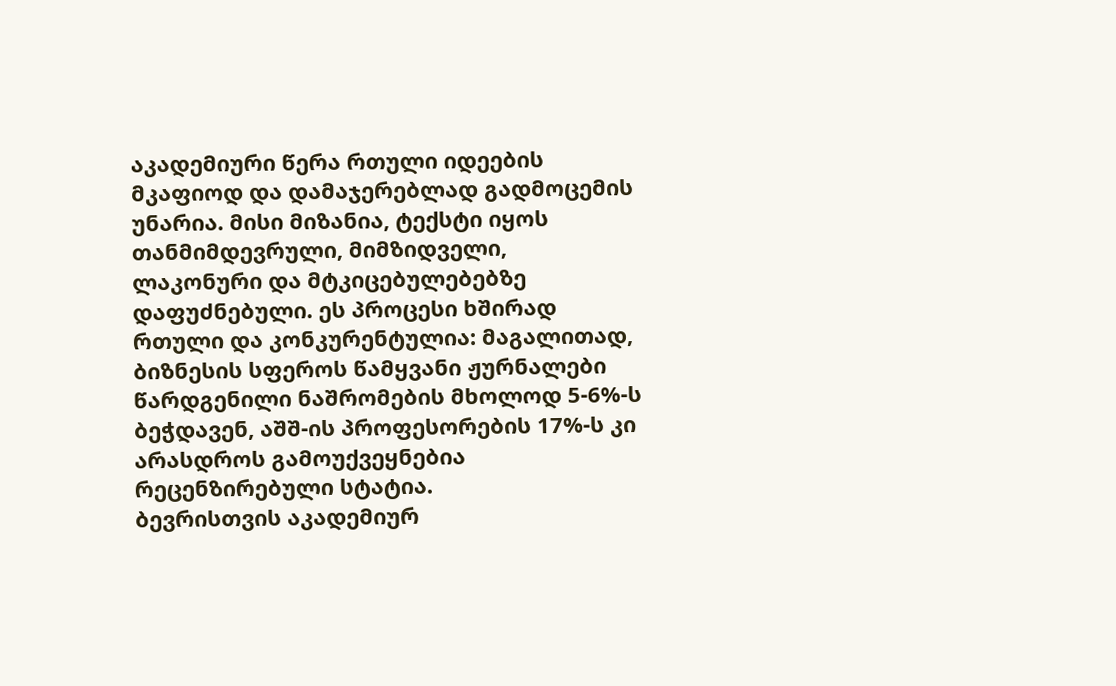აკადემიური წერა რთული იდეების მკაფიოდ და დამაჯერებლად გადმოცემის უნარია. მისი მიზანია, ტექსტი იყოს თანმიმდევრული, მიმზიდველი, ლაკონური და მტკიცებულებებზე დაფუძნებული. ეს პროცესი ხშირად რთული და კონკურენტულია: მაგალითად, ბიზნესის სფეროს წამყვანი ჟურნალები წარდგენილი ნაშრომების მხოლოდ 5-6%-ს ბეჭდავენ, აშშ-ის პროფესორების 17%-ს კი არასდროს გამოუქვეყნებია რეცენზირებული სტატია.
ბევრისთვის აკადემიურ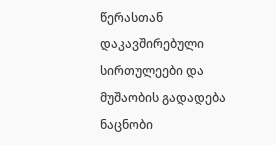წერასთან დაკავშირებული სირთულეები და მუშაობის გადადება ნაცნობი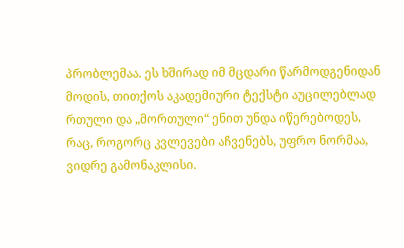პრობლემაა. ეს ხშირად იმ მცდარი წარმოდგენიდან მოდის, თითქოს აკადემიური ტექსტი აუცილებლად რთული და „მორთული“ ენით უნდა იწერებოდეს, რაც, როგორც კვლევები აჩვენებს, უფრო ნორმაა, ვიდრე გამონაკლისი.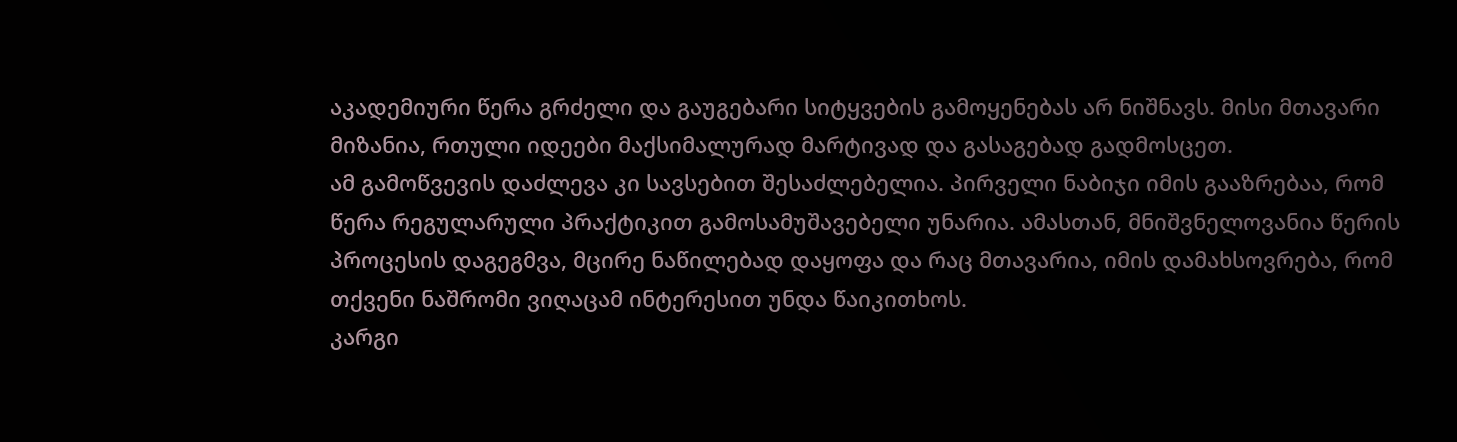აკადემიური წერა გრძელი და გაუგებარი სიტყვების გამოყენებას არ ნიშნავს. მისი მთავარი მიზანია, რთული იდეები მაქსიმალურად მარტივად და გასაგებად გადმოსცეთ.
ამ გამოწვევის დაძლევა კი სავსებით შესაძლებელია. პირველი ნაბიჯი იმის გააზრებაა, რომ წერა რეგულარული პრაქტიკით გამოსამუშავებელი უნარია. ამასთან, მნიშვნელოვანია წერის პროცესის დაგეგმვა, მცირე ნაწილებად დაყოფა და რაც მთავარია, იმის დამახსოვრება, რომ თქვენი ნაშრომი ვიღაცამ ინტერესით უნდა წაიკითხოს.
კარგი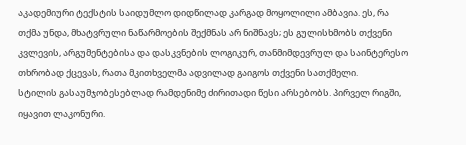აკადემიური ტექსტის საიდუმლო დიდწილად კარგად მოყოლილი ამბავია. ეს, რა თქმა უნდა, მხატვრული ნაწარმოების შექმნას არ ნიშნავს; ეს გულისხმობს თქვენი კვლევის, არგუმენტებისა და დასკვნების ლოგიკურ, თანმიმდევრულ და საინტერესო თხრობად ქცევას, რათა მკითხველმა ადვილად გაიგოს თქვენი სათქმელი.
სტილის გასაუმჯობესებლად რამდენიმე ძირითადი წესი არსებობს. პირველ რიგში, იყავით ლაკონური.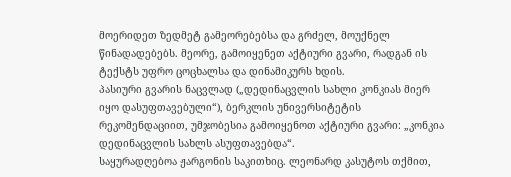მოერიდეთ ზედმეტ გამეორებებსა და გრძელ, მოუქნელ წინადადებებს. მეორე, გამოიყენეთ აქტიური გვარი, რადგან ის ტექსტს უფრო ცოცხალსა და დინამიკურს ხდის.
პასიური გვარის ნაცვლად („დედინაცვლის სახლი კონკიას მიერ იყო დასუფთავებული“), ბერკლის უნივერსიტეტის რეკომენდაციით, უმჯობესია გამოიყენოთ აქტიური გვარი: „კონკია დედინაცვლის სახლს ასუფთავებდა“.
საყურადღებოა ჟარგონის საკითხიც. ლეონარდ კასუტოს თქმით,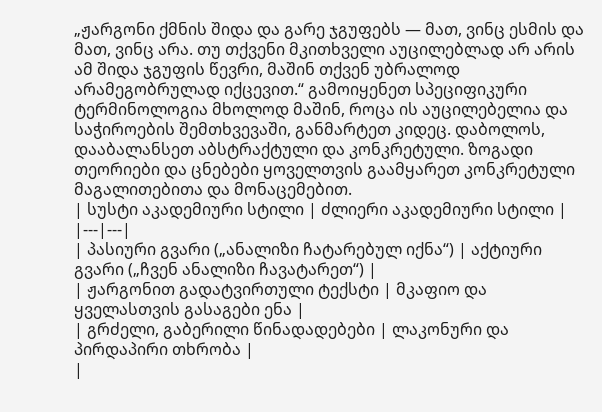„ჟარგონი ქმნის შიდა და გარე ჯგუფებს — მათ, ვინც ესმის და მათ, ვინც არა. თუ თქვენი მკითხველი აუცილებლად არ არის ამ შიდა ჯგუფის წევრი, მაშინ თქვენ უბრალოდ არამეგობრულად იქცევით.“ გამოიყენეთ სპეციფიკური ტერმინოლოგია მხოლოდ მაშინ, როცა ის აუცილებელია და საჭიროების შემთხვევაში, განმარტეთ კიდეც. დაბოლოს, დააბალანსეთ აბსტრაქტული და კონკრეტული. ზოგადი თეორიები და ცნებები ყოველთვის გაამყარეთ კონკრეტული მაგალითებითა და მონაცემებით.
| სუსტი აკადემიური სტილი | ძლიერი აკადემიური სტილი |
|---|---|
| პასიური გვარი („ანალიზი ჩატარებულ იქნა“) | აქტიური გვარი („ჩვენ ანალიზი ჩავატარეთ“) |
| ჟარგონით გადატვირთული ტექსტი | მკაფიო და ყველასთვის გასაგები ენა |
| გრძელი, გაბერილი წინადადებები | ლაკონური და პირდაპირი თხრობა |
|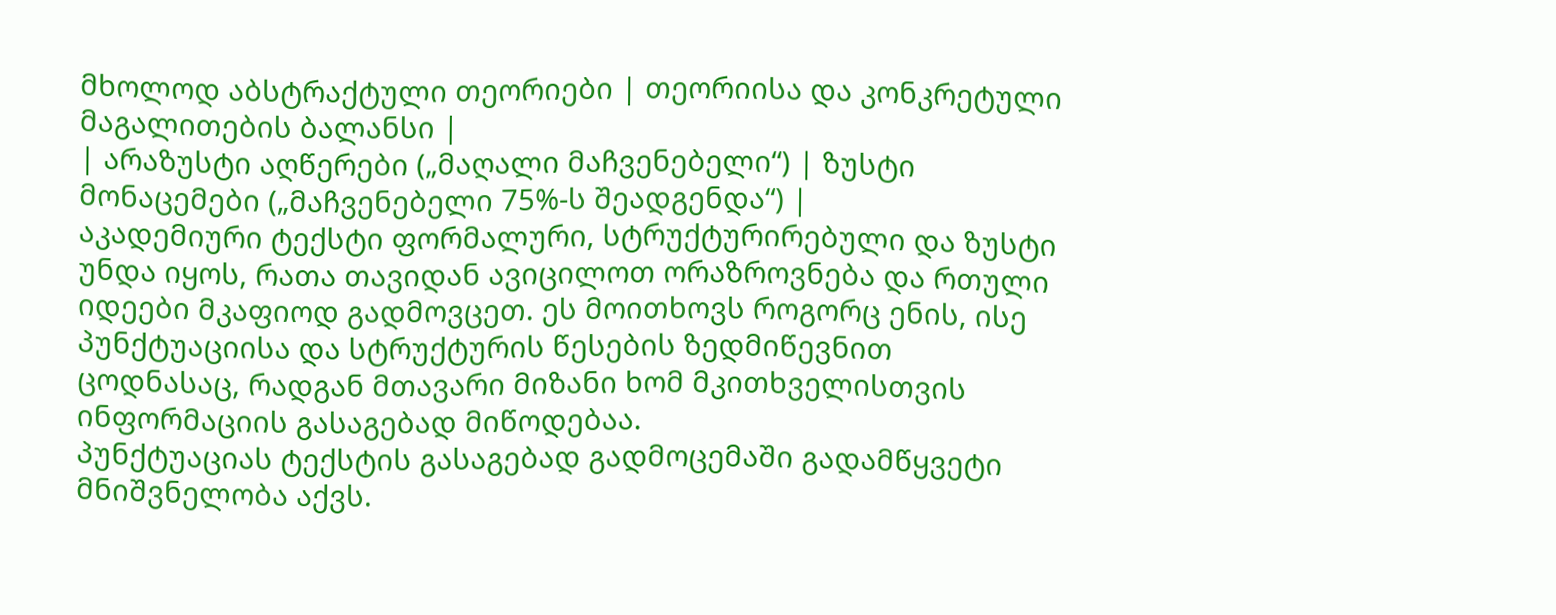მხოლოდ აბსტრაქტული თეორიები | თეორიისა და კონკრეტული მაგალითების ბალანსი |
| არაზუსტი აღწერები („მაღალი მაჩვენებელი“) | ზუსტი მონაცემები („მაჩვენებელი 75%-ს შეადგენდა“) |
აკადემიური ტექსტი ფორმალური, სტრუქტურირებული და ზუსტი უნდა იყოს, რათა თავიდან ავიცილოთ ორაზროვნება და რთული იდეები მკაფიოდ გადმოვცეთ. ეს მოითხოვს როგორც ენის, ისე პუნქტუაციისა და სტრუქტურის წესების ზედმიწევნით ცოდნასაც, რადგან მთავარი მიზანი ხომ მკითხველისთვის ინფორმაციის გასაგებად მიწოდებაა.
პუნქტუაციას ტექსტის გასაგებად გადმოცემაში გადამწყვეტი მნიშვნელობა აქვს.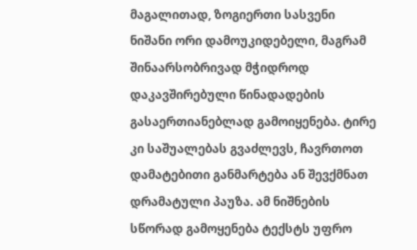მაგალითად, ზოგიერთი სასვენი ნიშანი ორი დამოუკიდებელი, მაგრამ შინაარსობრივად მჭიდროდ დაკავშირებული წინადადების გასაერთიანებლად გამოიყენება. ტირე კი საშუალებას გვაძლევს, ჩავრთოთ დამატებითი განმარტება ან შევქმნათ დრამატული პაუზა. ამ ნიშნების სწორად გამოყენება ტექსტს უფრო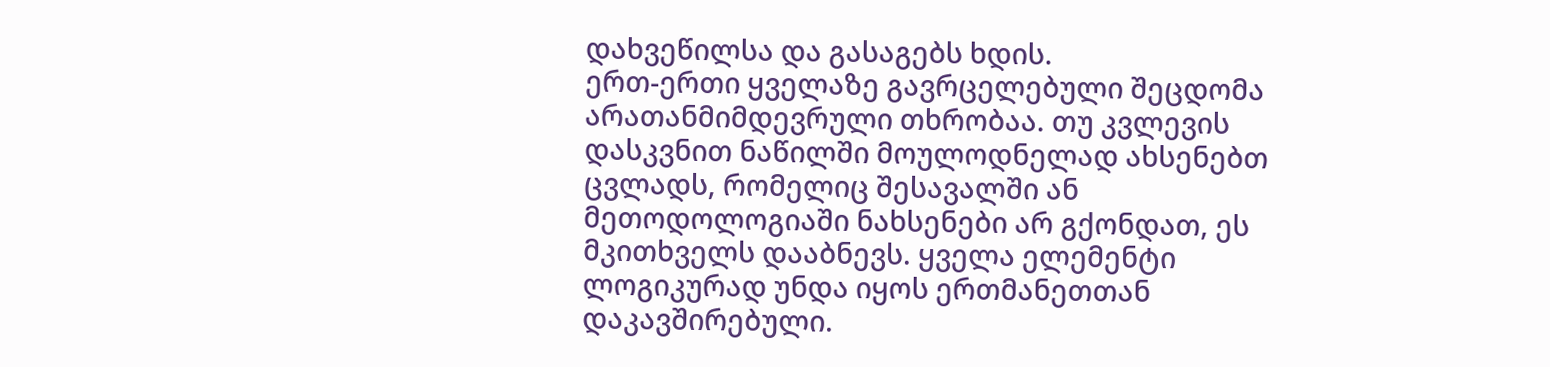დახვეწილსა და გასაგებს ხდის.
ერთ-ერთი ყველაზე გავრცელებული შეცდომა არათანმიმდევრული თხრობაა. თუ კვლევის დასკვნით ნაწილში მოულოდნელად ახსენებთ ცვლადს, რომელიც შესავალში ან მეთოდოლოგიაში ნახსენები არ გქონდათ, ეს მკითხველს დააბნევს. ყველა ელემენტი ლოგიკურად უნდა იყოს ერთმანეთთან დაკავშირებული.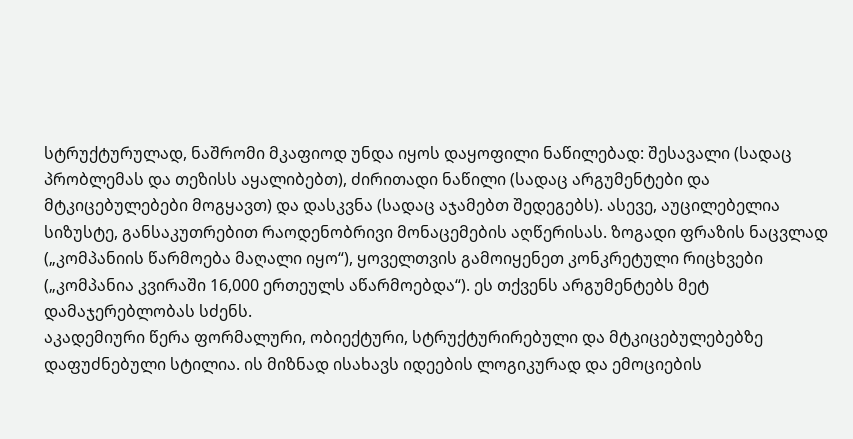სტრუქტურულად, ნაშრომი მკაფიოდ უნდა იყოს დაყოფილი ნაწილებად: შესავალი (სადაც პრობლემას და თეზისს აყალიბებთ), ძირითადი ნაწილი (სადაც არგუმენტები და მტკიცებულებები მოგყავთ) და დასკვნა (სადაც აჯამებთ შედეგებს). ასევე, აუცილებელია სიზუსტე, განსაკუთრებით რაოდენობრივი მონაცემების აღწერისას. ზოგადი ფრაზის ნაცვლად („კომპანიის წარმოება მაღალი იყო“), ყოველთვის გამოიყენეთ კონკრეტული რიცხვები („კომპანია კვირაში 16,000 ერთეულს აწარმოებდა“). ეს თქვენს არგუმენტებს მეტ დამაჯერებლობას სძენს.
აკადემიური წერა ფორმალური, ობიექტური, სტრუქტურირებული და მტკიცებულებებზე დაფუძნებული სტილია. ის მიზნად ისახავს იდეების ლოგიკურად და ემოციების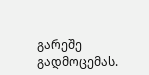გარეშე გადმოცემას.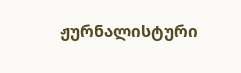ჟურნალისტური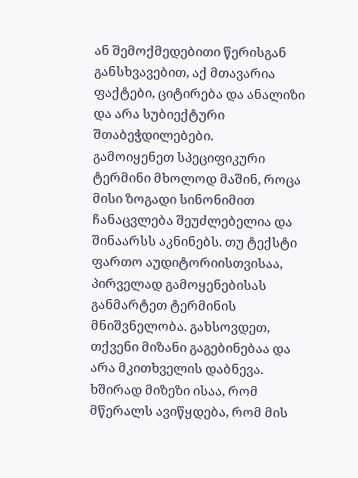ან შემოქმედებითი წერისგან განსხვავებით, აქ მთავარია ფაქტები, ციტირება და ანალიზი და არა სუბიექტური შთაბეჭდილებები.
გამოიყენეთ სპეციფიკური ტერმინი მხოლოდ მაშინ, როცა მისი ზოგადი სინონიმით ჩანაცვლება შეუძლებელია და შინაარსს აკნინებს. თუ ტექსტი ფართო აუდიტორიისთვისაა, პირველად გამოყენებისას განმარტეთ ტერმინის მნიშვნელობა. გახსოვდეთ, თქვენი მიზანი გაგებინებაა და არა მკითხველის დაბნევა.
ხშირად მიზეზი ისაა, რომ მწერალს ავიწყდება, რომ მის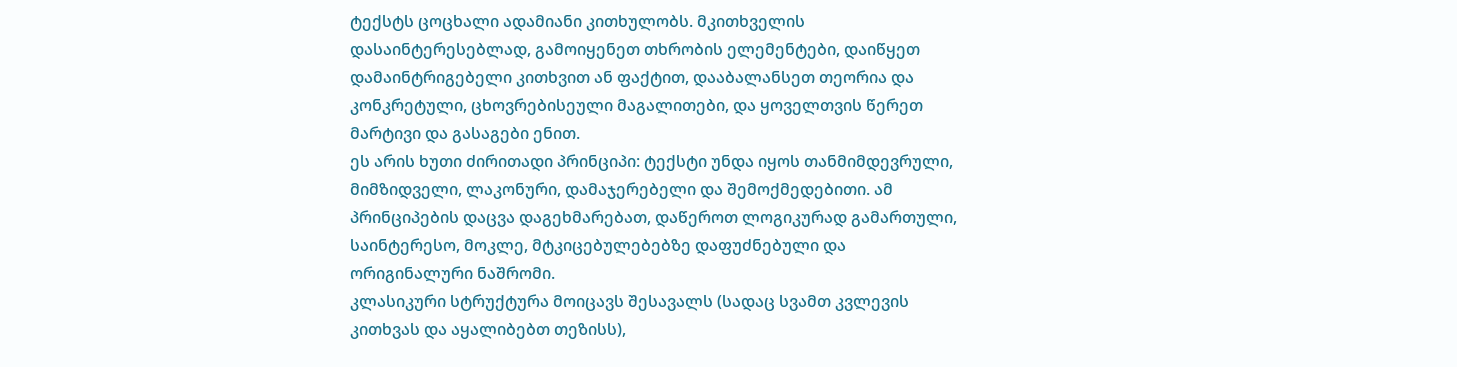ტექსტს ცოცხალი ადამიანი კითხულობს. მკითხველის დასაინტერესებლად, გამოიყენეთ თხრობის ელემენტები, დაიწყეთ დამაინტრიგებელი კითხვით ან ფაქტით, დააბალანსეთ თეორია და კონკრეტული, ცხოვრებისეული მაგალითები, და ყოველთვის წერეთ მარტივი და გასაგები ენით.
ეს არის ხუთი ძირითადი პრინციპი: ტექსტი უნდა იყოს თანმიმდევრული, მიმზიდველი, ლაკონური, დამაჯერებელი და შემოქმედებითი. ამ პრინციპების დაცვა დაგეხმარებათ, დაწეროთ ლოგიკურად გამართული, საინტერესო, მოკლე, მტკიცებულებებზე დაფუძნებული და ორიგინალური ნაშრომი.
კლასიკური სტრუქტურა მოიცავს შესავალს (სადაც სვამთ კვლევის კითხვას და აყალიბებთ თეზისს),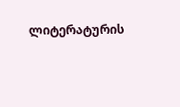ლიტერატურის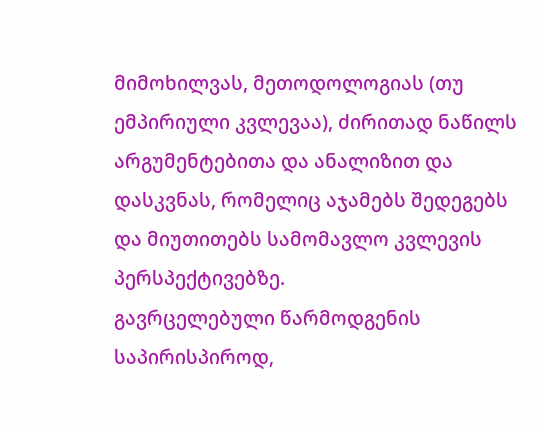მიმოხილვას, მეთოდოლოგიას (თუ ემპირიული კვლევაა), ძირითად ნაწილს არგუმენტებითა და ანალიზით და დასკვნას, რომელიც აჯამებს შედეგებს და მიუთითებს სამომავლო კვლევის პერსპექტივებზე.
გავრცელებული წარმოდგენის საპირისპიროდ,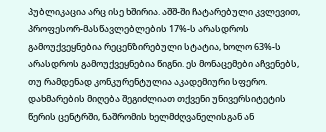პუბლიკაცია არც ისე ხშირია. აშშ-ში ჩატარებული კვლევით, პროფესორ-მასწავლებლების 17%-ს არასდროს გამოუქვეყნებია რეცენზირებული სტატია, ხოლო 63%-ს არასდროს გამოუქვეყნებია წიგნი. ეს მონაცემები აჩვენებს, თუ რამდენად კონკურენტულია აკადემიური სფერო.
დახმარების მიღება შეგიძლიათ თქვენი უნივერსიტეტის წერის ცენტრში, ნაშრომის ხელმძღვანელისგან ან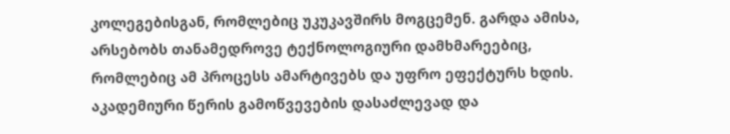კოლეგებისგან, რომლებიც უკუკავშირს მოგცემენ. გარდა ამისა, არსებობს თანამედროვე ტექნოლოგიური დამხმარეებიც, რომლებიც ამ პროცესს ამარტივებს და უფრო ეფექტურს ხდის.
აკადემიური წერის გამოწვევების დასაძლევად და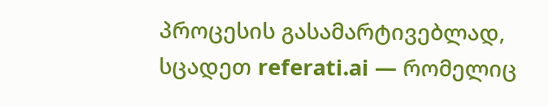პროცესის გასამარტივებლად, სცადეთ referati.ai — რომელიც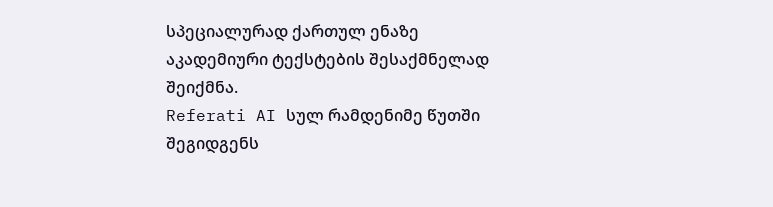სპეციალურად ქართულ ენაზე აკადემიური ტექსტების შესაქმნელად შეიქმნა.
Referati AI სულ რამდენიმე წუთში შეგიდგენს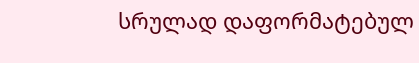სრულად დაფორმატებულ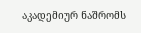აკადემიურ ნაშრომს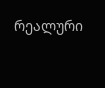რეალური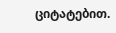ციტატებით.